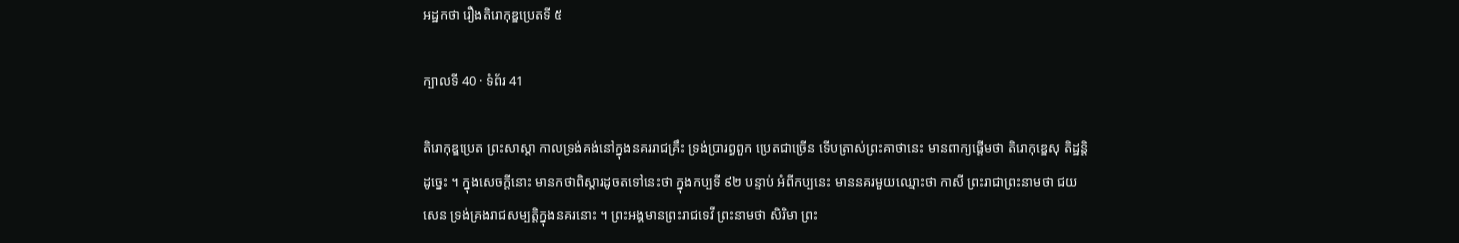អដ្ឋកថា រឿងតិរោកុឌ្ឌប្រេតទី ៥

ក្បាលទី 40 · ទំព័រ 41

តិរោកុឌ្ឌប្រេត ព្រះសាស្តា កាលទ្រង់គង់នៅក្នុងនគររាជគ្រឹះ ទ្រង់ប្រារព្ធពួក ប្រេតជាច្រើន ទើបត្រាស់ព្រះគាថានេះ មានពាក្យផ្តើមថា តិរោកុឌ្ឌេសុ តិដ្ឋន្តិ ដូច្នេះ ។ ក្នុងសេចក្តីនោះ មានកថាពិស្តារដូចតទៅនេះថា ក្នុងកប្បទី ៩២ បន្ទាប់ អំពីកប្បនេះ មាននគរមួយឈ្មោះថា កាសី ព្រះរាជាព្រះនាមថា ជយសេន ទ្រង់គ្រងរាជសម្បត្តិក្នុងនគរនោះ ។ ព្រះអង្គមានព្រះរាជទេវី ព្រះនាមថា សិរិមា ព្រះ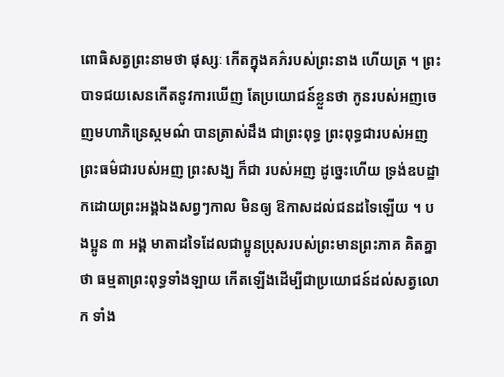ពោធិសត្វព្រះនាមថា ផុស្សៈ កើតក្នុងគភ៌របស់ព្រះនាង ហើយត្រ ។ ព្រះបាទជយសេនកើតនូវការឃើញ តែប្រយោជន៍ខ្លួនថា កូនរបស់អញចេញមហាភិន្រេស្កមណ៌ បានត្រាស់ដឹង ជាព្រះពុទ្ធ ព្រះពុទ្ធជារបស់អញ ព្រះធម៌ជារបស់អញ ព្រះសង្ឃ ក៏ជា របស់អញ ដូច្នេះហើយ ទ្រង់ឧបដ្ឋាកដោយព្រះអង្គឯងសព្វៗកាល មិនឲ្យ ឱកាសដល់ជនដទៃឡើយ ។ បងប្អូន ៣ អង្គ មាតាដទៃដែលជាប្អូនប្រុសរបស់ព្រះមានព្រះភាគ គិតគ្នា ថា ធម្មតាព្រះពុទ្ធទាំងឡាយ កើតឡើងដើម្បីជាប្រយោជន៍ដល់សត្វលោក ទាំង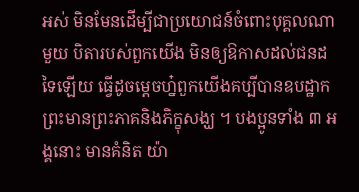អស់ មិនមែនដើម្បីជាប្រយោជន៍ចំពោះបុគ្គលណាមួយ បិតារបស់ពួកយើង មិនឲ្យឱកាសដល់ជនដទៃឡើយ ធ្វើដូចម្តេចហ្ន៎ពួកយើងគប្បីបានឧបដ្ឋាកព្រះមានព្រះភាគនិងភិក្ខុសង្ឃ ។ បងប្អូនទាំង ៣ អង្គនោះ មានគំនិត យ៉ា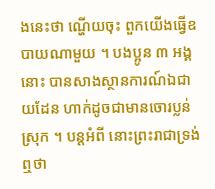ងនេះថា ណ្ហើយចុះ ពួកយើងធ្វើឧបាយណាមួយ ។ បងប្អូន ៣ អង្គនោះ បានសាងស្ថានការណ៍ឯជាយដែន ហាក់ដូចជាមានចោរប្លន់ស្រុក ។ បន្តអំពី នោះព្រះរាជាទ្រង់ឮថា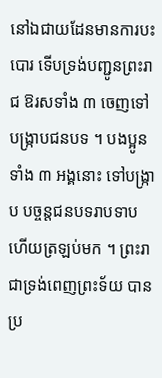នៅឯជាយដែនមានការបះបោរ ទើបទ្រង់បញ្ជូនព្រះរាជ ឱរសទាំង ៣ ចេញទៅបង្រ្កាបជនបទ ។ បងប្អូនទាំង ៣ អង្គនោះ ទៅបង្រ្កាប បច្ចន្តជនបទរាបទាបហើយត្រឡប់មក ។ ព្រះរាជាទ្រង់ពេញព្រះទ័យ បាន ប្រ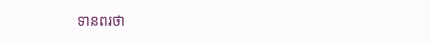ទានពរថា